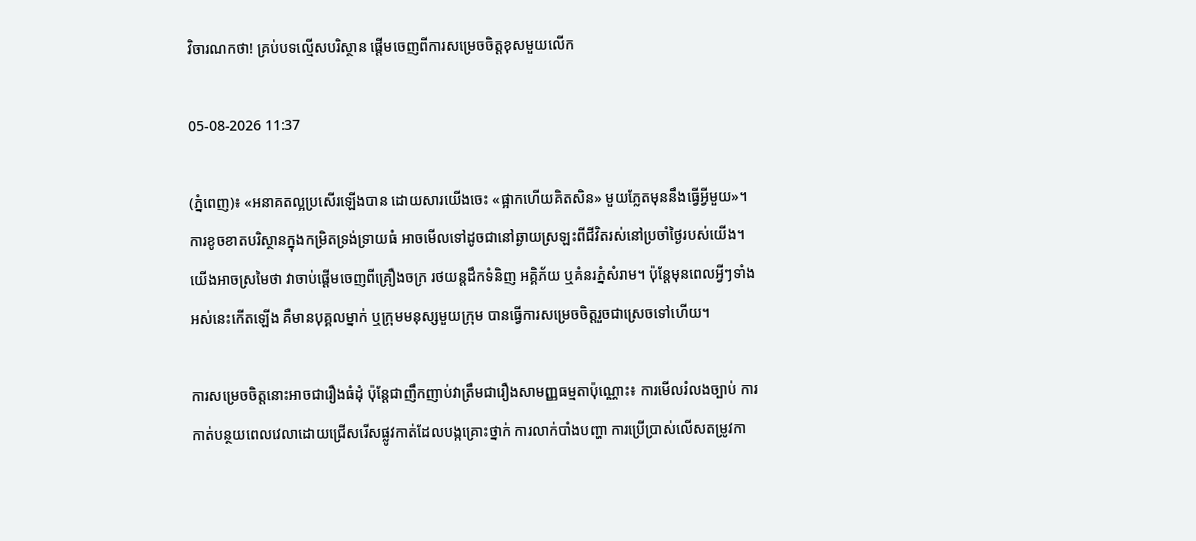វិចារណកថា! គ្រប់បទល្មើសបរិស្ថាន ផ្តើមចេញពីការសម្រេចចិត្តខុសមួយលើក

05-08-2026 11:37

(ភ្នំពេញ)៖ «អនាគតល្អប្រសើរឡើងបាន ដោយសារយើងចេះ «ផ្អាកហើយគិតសិន» មួយភ្លែតមុននឹងធ្វើអ្វីមួយ»។ ការខូចខាតបរិស្ថានក្នុងកម្រិតទ្រង់ទ្រាយធំ អាចមើលទៅដូចជានៅឆ្ងាយស្រឡះពីជីវិតរស់នៅប្រចាំថ្ងៃរបស់យើង។ យើងអាចស្រមៃថា វាចាប់ផ្តើមចេញពីគ្រឿងចក្រ រថយន្តដឹកទំនិញ អគ្គិភ័យ ឬគំនរភ្នំសំរាម។ ប៉ុន្តែមុនពេលអ្វីៗទាំងអស់នេះកើតឡើង គឺមានបុគ្គលម្នាក់ ឬក្រុមមនុស្សមួយក្រុម បានធ្វើការសម្រេចចិត្តរួចជាស្រេចទៅហើយ។

ការសម្រេចចិត្តនោះអាចជារឿងធំដុំ ប៉ុន្តែជាញឹកញាប់វាត្រឹមជារឿងសាមញ្ញធម្មតាប៉ុណ្ណោះ៖ ការមើលរំលងច្បាប់ ការកាត់បន្ថយពេលវេលាដោយជ្រើសរើសផ្លូវកាត់ដែលបង្កគ្រោះថ្នាក់ ការលាក់បាំងបញ្ហា ការប្រើប្រាស់លើសតម្រូវកា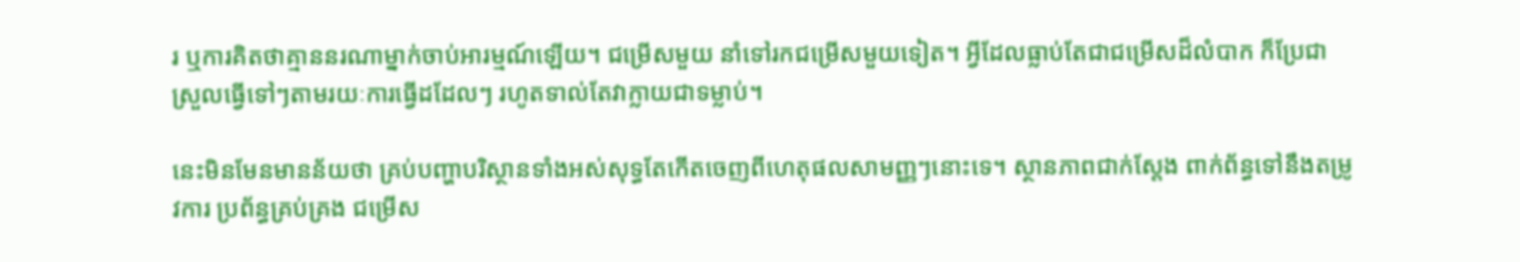រ ឬការគិតថាគ្មាននរណាម្នាក់ចាប់អារម្មណ៍ឡើយ។ ជម្រើសមួយ នាំទៅរកជម្រើសមួយទៀត។ អ្វីដែលធ្លាប់តែជាជម្រើសដ៏លំបាក ក៏ប្រែជាស្រួលធ្វើទៅៗតាមរយៈការធ្វើដដែលៗ រហូតទាល់តែវាក្លាយជាទម្លាប់។

នេះមិនមែនមានន័យថា គ្រប់បញ្ហាបរិស្ថានទាំងអស់សុទ្ធតែកើតចេញពីហេតុផលសាមញ្ញៗនោះទេ។ ស្ថានភាពជាក់ស្តែង ពាក់ព័ន្ធទៅនឹងតម្រូវការ ប្រព័ន្ធគ្រប់គ្រង ជម្រើស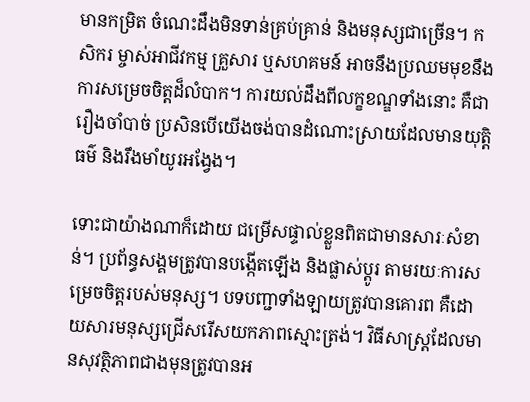មានកម្រិត ចំណេះដឹងមិនទាន់គ្រប់គ្រាន់ និងមនុស្សជាច្រើន។ កសិករ ម្ចាស់អាជីវកម្ម គ្រួសារ ឬសហគមន៍ អាចនឹងប្រឈមមុខនឹងការសម្រេចចិត្តដ៏លំបាក។ ការយល់ដឹងពីលក្ខខណ្ឌទាំងនោះ គឺជារឿងចាំបាច់ ប្រសិនបើយើងចង់បានដំណោះស្រាយដែលមានយុត្តិធម៌ និងរឹងមាំយូរអង្វែង។

ទោះជាយ៉ាងណាក៏ដោយ ជម្រើសផ្ទាល់ខ្លួនពិតជាមានសារៈសំខាន់។ ប្រព័ន្ធសង្គមត្រូវបានបង្កើតឡើង និងផ្លាស់ប្តូរ តាមរយៈការសម្រេចចិត្តរបស់មនុស្ស។ បទបញ្ជាទាំងឡាយត្រូវបានគោរព គឺដោយសារមនុស្សជ្រើសរើសយកភាពស្មោះត្រង់។ វិធីសាស្ត្រដែលមានសុវត្ថិភាពជាងមុនត្រូវបានអ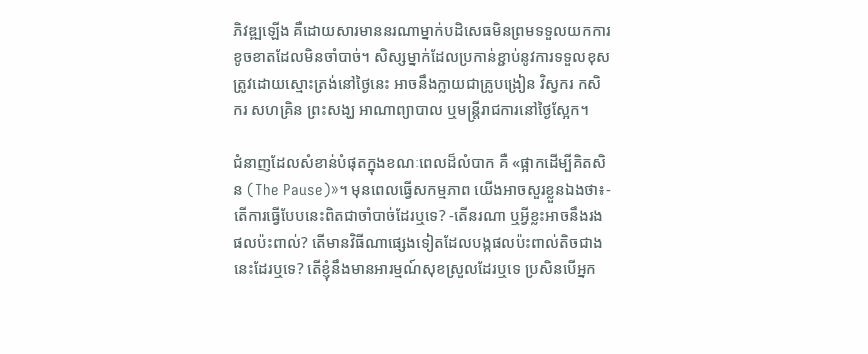ភិវឌ្ឍឡើង គឺដោយសារមាននរណាម្នាក់បដិសេធមិនព្រមទទួលយកការខូចខាតដែលមិនចាំបាច់។ សិស្សម្នាក់ដែលប្រកាន់ខ្ជាប់នូវការទទួលខុសត្រូវដោយស្មោះត្រង់នៅថ្ងៃនេះ អាចនឹងក្លាយជាគ្រូបង្រៀន វិស្វករ កសិករ សហគ្រិន ព្រះសង្ឃ អាណាព្យាបាល ឬមន្ត្រីរាជការនៅថ្ងៃស្អែក។

ជំនាញដែលសំខាន់បំផុតក្នុងខណៈពេលដ៏លំបាក គឺ «ផ្អាកដើម្បីគិតសិន (The Pause)»។ មុនពេលធ្វើសកម្មភាព យើងអាចសួរខ្លួនឯងថា៖- តើការធ្វើបែបនេះពិតជាចាំបាច់ដែរឬទេ? -តើនរណា ឬអ្វីខ្លះអាចនឹងរងផលប៉ះពាល់? តើមានវិធីណាផ្សេងទៀតដែលបង្កផលប៉ះពាល់តិចជាងនេះដែរឬទេ? តើខ្ញុំនឹងមានអារម្មណ៍សុខស្រួលដែរឬទេ ប្រសិនបើអ្នក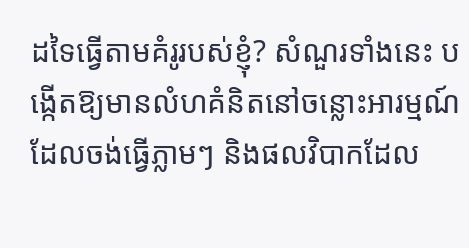ដទៃធ្វើតាមគំរូរបស់ខ្ញុំ? សំណួរទាំងនេះ បង្កើតឱ្យមានលំហគំនិតនៅចន្លោះអារម្មណ៍ដែលចង់ធ្វើភ្លាមៗ និងផលវិបាកដែល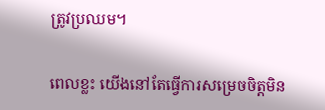ត្រូវប្រឈម។

ពេលខ្លះ យើងនៅតែធ្វើការសម្រេចចិត្តមិន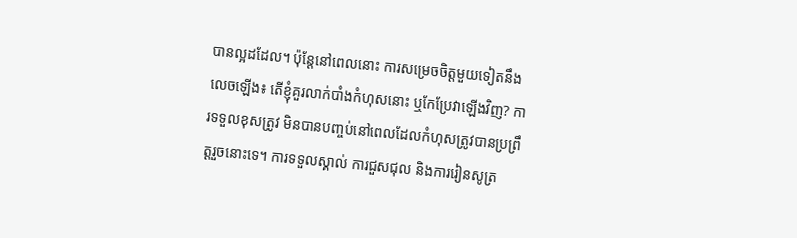បានល្អដដែល។ ប៉ុន្តែនៅពេលនោះ ការសម្រេចចិត្តមួយទៀតនឹងលេចឡើង៖ តើខ្ញុំគួរលាក់បាំងកំហុសនោះ ឬកែប្រែវាឡើងវិញ? ការទទួលខុសត្រូវ មិនបានបញ្ចប់នៅពេលដែលកំហុសត្រូវបានប្រព្រឹត្តរួចនោះទេ។ ការទទួលស្គាល់ ការជួសជុល និងការរៀនសូត្រ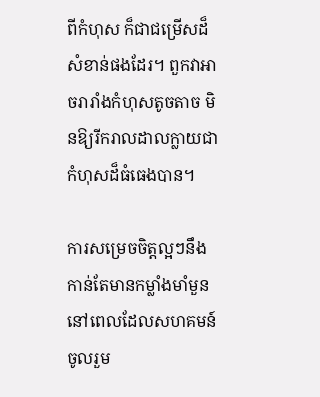ពីកំហុស ក៏ជាជម្រើសដ៏សំខាន់ផងដែរ។ ពួកវាអាចរារាំងកំហុសតូចតាច មិនឱ្យរីករាលដាលក្លាយជាកំហុសដ៏ធំធេងបាន។

ការសម្រេចចិត្តល្អៗនឹងកាន់តែមានកម្លាំងមាំមួន នៅពេលដែលសហគមន៍ចូលរួម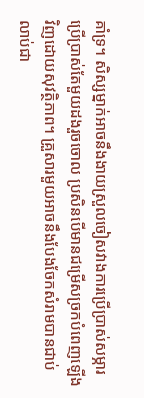គាំទ្រ។ សិស្សម្នាក់អាចនឹងងាយស្រួលចៀសវាងការប្រើប្រាស់សម្ភារប្រើប្រាស់តែមួយដងរួចចោល ប្រសិនបើមានជម្រើសច្រកបំពេញឡើងវិញដោយសុវត្ថិភាព។ គ្រួសារមួយអាចនឹងបែងចែកសំរាមបានជាប់លាប់ជា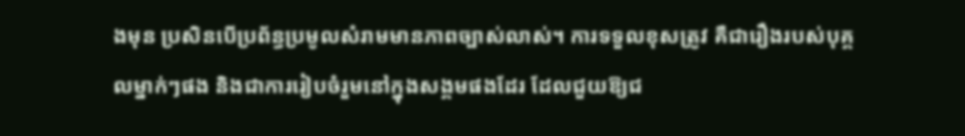ងមុន ប្រសិនបើប្រព័ន្ធប្រមូលសំរាមមានភាពច្បាស់លាស់។ ការទទួលខុសត្រូវ គឺជារឿងរបស់បុគ្គលម្នាក់ៗផង និងជាការរៀបចំរួមនៅក្នុងសង្គមផងដែរ ដែលជួយឱ្យជ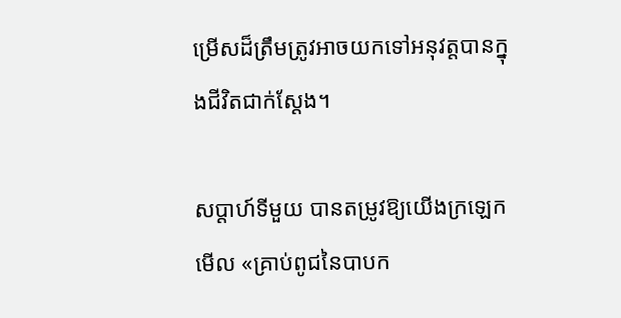ម្រើសដ៏ត្រឹមត្រូវអាចយកទៅអនុវត្តបានក្នុងជីវិតជាក់ស្តែង។

សប្តាហ៍ទីមួយ បានតម្រូវឱ្យយើងក្រឡេកមើល «គ្រាប់ពូជនៃបាបក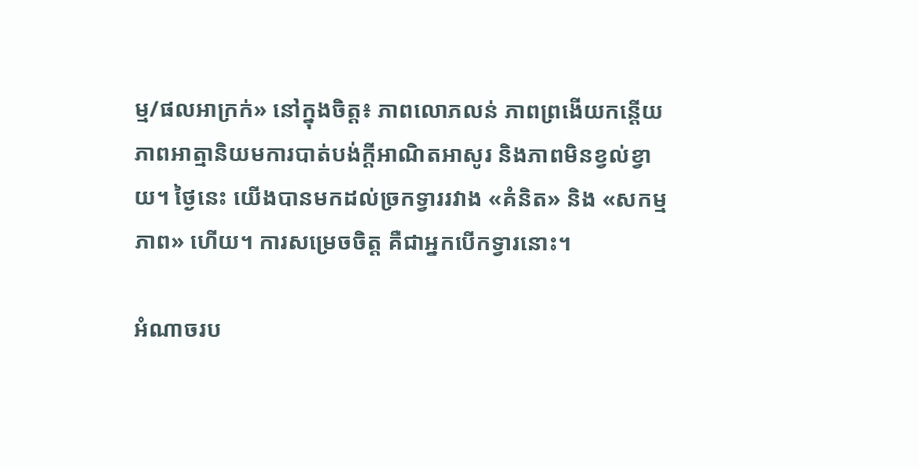ម្ម/ផលអាក្រក់» នៅក្នុងចិត្ត៖ ភាពលោភលន់ ភាពព្រងើយកន្តើយ ភាពអាត្មានិយមការបាត់បង់ក្តីអាណិតអាសូរ និងភាពមិនខ្វល់ខ្វាយ។ ថ្ងៃនេះ យើងបានមកដល់ច្រកទ្វាររវាង «គំនិត» និង «សកម្មភាព» ហើយ។ ការសម្រេចចិត្ត គឺជាអ្នកបើកទ្វារនោះ។

អំណាចរប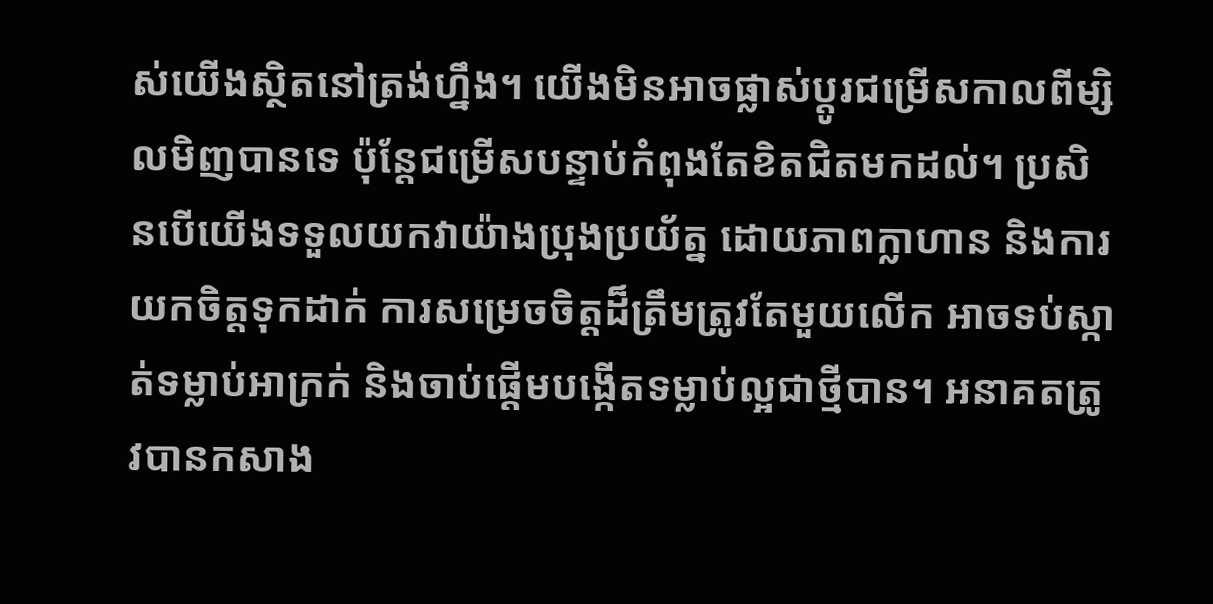ស់យើងស្ថិតនៅត្រង់ហ្នឹង។ យើងមិនអាចផ្លាស់ប្តូរជម្រើសកាលពីម្សិលមិញបានទេ ប៉ុន្តែជម្រើសបន្ទាប់កំពុងតែខិតជិតមកដល់។ ប្រសិនបើយើងទទួលយកវាយ៉ាងប្រុងប្រយ័ត្ន ដោយភាពក្លាហាន និងការយកចិត្តទុកដាក់ ការសម្រេចចិត្តដ៏ត្រឹមត្រូវតែមួយលើក អាចទប់ស្កាត់ទម្លាប់អាក្រក់ និងចាប់ផ្តើមបង្កើតទម្លាប់ល្អជាថ្មីបាន។ អនាគតត្រូវបានកសាង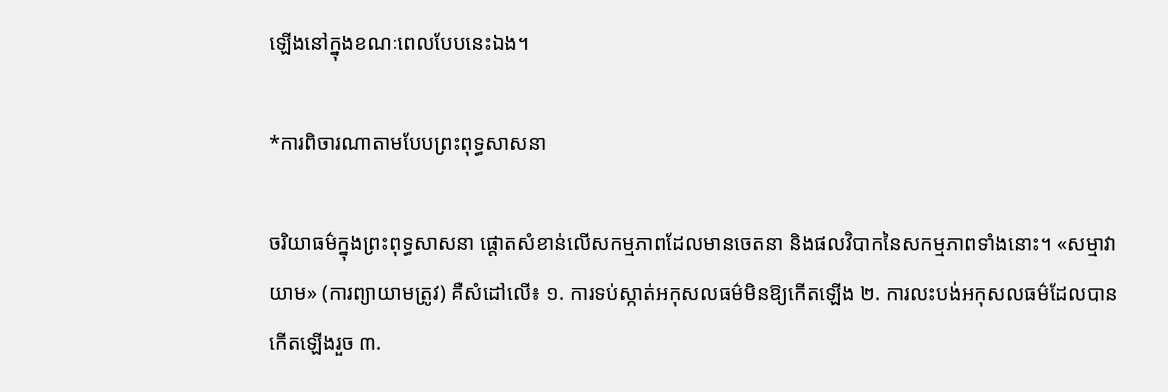ឡើងនៅក្នុងខណៈពេលបែបនេះឯង។

*ការពិចារណាតាមបែបព្រះពុទ្ធសាសនា

ចរិយាធម៌ក្នុងព្រះពុទ្ធសាសនា ផ្តោតសំខាន់លើសកម្មភាពដែលមានចេតនា និងផលវិបាកនៃសកម្មភាពទាំងនោះ។ «សម្មាវាយាម» (ការព្យាយាមត្រូវ) គឺសំដៅលើ៖ ១. ការទប់ស្កាត់អកុសលធម៌មិនឱ្យកើតឡើង ២. ការលះបង់អកុសលធម៌ដែលបានកើតឡើងរួច ៣.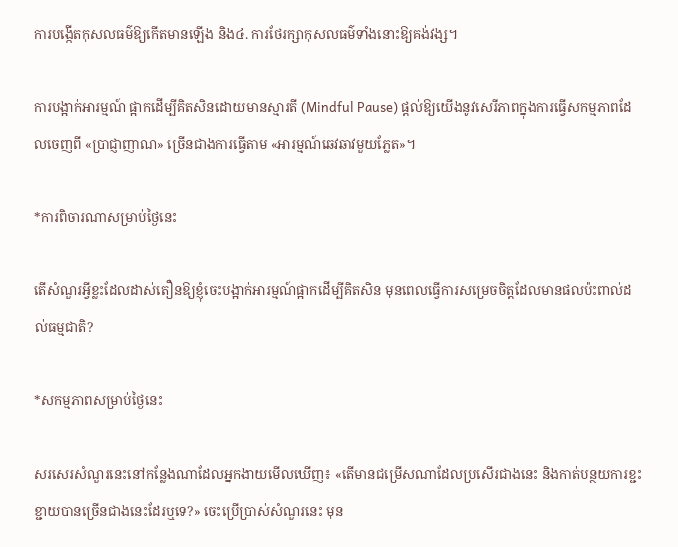ការបង្កើតកុសលធម៌ឱ្យកើតមានឡើង និង៤. ការថែរក្សាកុសលធម៌ទាំងនោះឱ្យគង់វង្ស។

ការបង្អាក់អារម្មណ៍ ផ្អាកដើម្បីគិតសិនដោយមានស្មារតី (Mindful Pause) ផ្តល់ឱ្យយើងនូវសេរីភាពក្នុងការធ្វើសកម្មភាពដែលចេញពី «ប្រាជ្ញាញាណ» ច្រើនជាងការធ្វើតាម «អារម្មណ៍ឆេវឆាវមួយភ្លែត»។

*ការពិចារណាសម្រាប់ថ្ងៃនេះ

តើសំណួរអ្វីខ្លះដែលដាស់តឿនឱ្យខ្ញុំចេះបង្អាក់អារម្មណ៍ផ្អាកដើម្បីគិតសិន មុនពេលធ្វើការសម្រេចចិត្តដែលមានផលប៉ះពាល់ដល់ធម្មជាតិ?

*សកម្មភាពសម្រាប់ថ្ងៃនេះ

សរសេរសំណួរនេះនៅកន្លែងណាដែលអ្នកងាយមើលឃើញ៖ «តើមានជម្រើសណាដែលប្រសើរជាងនេះ និងកាត់បន្ថយការខ្ជះខ្ជាយបានច្រើនជាងនេះដែរឬទេ?» ចេះប្រើប្រាស់សំណួរនេះ មុន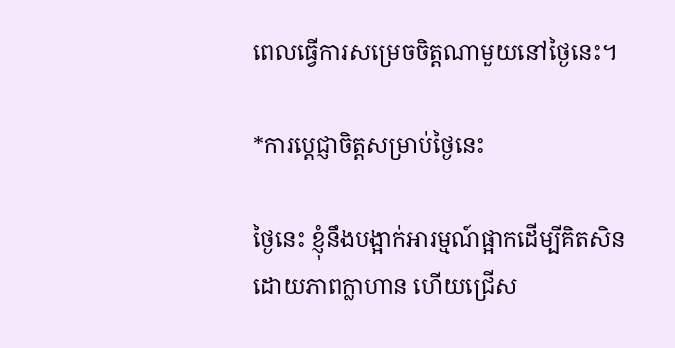ពេលធ្វើការសម្រេចចិត្តណាមួយនៅថ្ងៃនេះ។

*ការប្តេជ្ញាចិត្តសម្រាប់ថ្ងៃនេះ

ថ្ងៃនេះ ខ្ញុំនឹងបង្អាក់អារម្មណ៍ផ្អាកដើម្បីគិតសិនដោយភាពក្លាហាន ហើយជ្រើស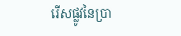រើសផ្លូវនៃប្រា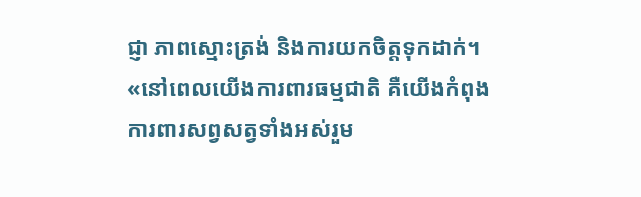ជ្ញា ភាពស្មោះត្រង់ និងការយកចិត្តទុកដាក់។ «នៅពេលយើងការពារធម្មជាតិ គឺយើងកំពុងការពារសព្វសត្វទាំងអស់រួម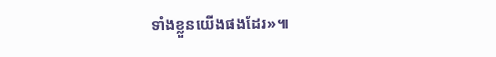ទាំងខ្លួនយើងផងដែរ»៕